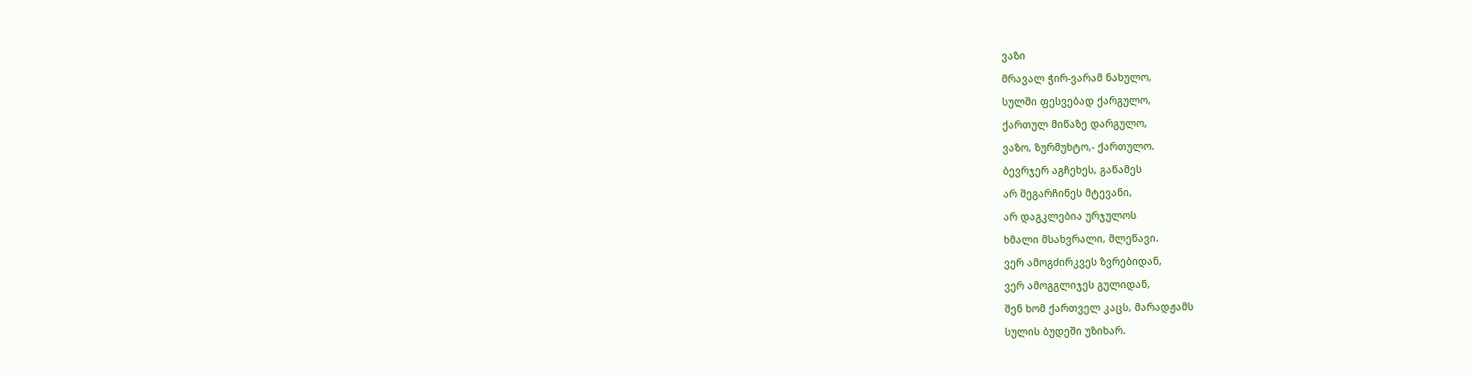ვაზი
მრავალ ჭირ-ვარამ ნახულო,
სულში ფესვებად ქარგულო,
ქართულ მიწაზე დარგულო,
ვაზო, ზურმუხტო,- ქართულო.
ბევრჯერ აგჩეხეს, გაწამეს
არ შეგარჩინეს მტევანი,
არ დაგკლებია ურჯულოს
ხმალი მსახვრალი, მლეწავი.
ვერ ამოგძირკვეს ზვრებიდან,
ვერ ამოგგლიჯეს გულიდან,
შენ ხომ ქართველ კაცს, მარადჟამს
სულის ბუდეში უზიხარ.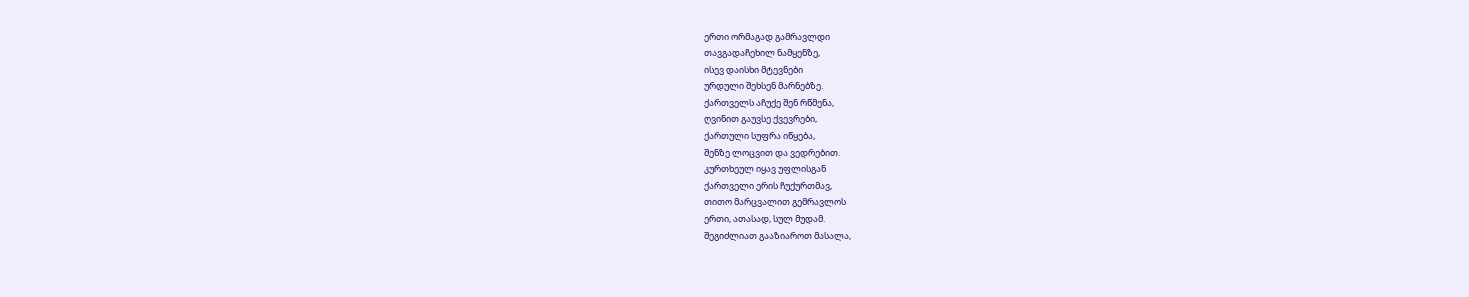ერთი ორმაგად გამრავლდი
თავგადაჩეხილ ნამყენზე,
ისევ დაისხი მტევნები
ურდული შეხსენ მარნებზე.
ქართველს აჩუქე შენ რწმენა,
ღვინით გაუვსე ქვევრები,
ქართული სუფრა იწყება,
შენზე ლოცვით და ვედრებით.
კურთხეულ იყავ უფლისგან
ქართველი ერის ჩუქურთმავ,
თითო მარცვალით გემრავლოს
ერთი, ათასად, სულ მუდამ.
შეგიძლიათ გააზიაროთ მასალა,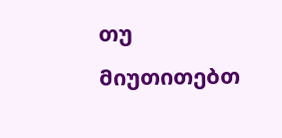თუ მიუთითებთ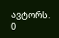ავტორს.
0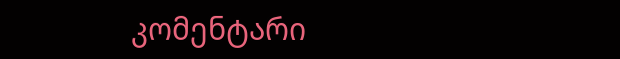კომენტარი